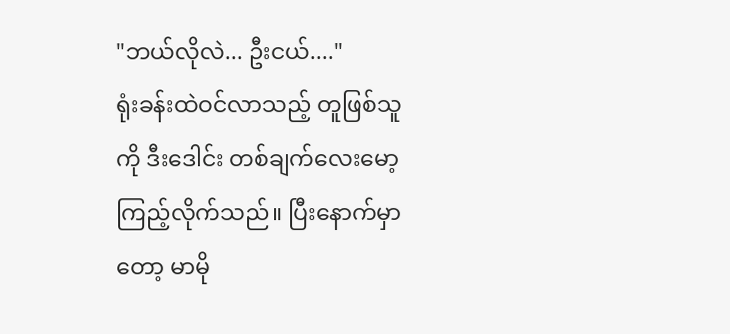"ဘယ်လိုလဲ... ဦးငယ်...."
ရုံးခန်းထဲဝင်လာသည့် တူဖြစ်သူကို ဒီးဒေါင်း တစ်ချက်လေးမော့ကြည့်လိုက်သည်။ ပြီးနောက်မှာတော့ မာမို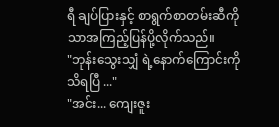ရီ ချပ်ပြားနှင့် စာရွက်စာတမ်းဆီကိုသာအကြည့်ပြန်ပို့လိုက်သည်။
"ဘုန်းသွေးသျှံ ရဲ့နောက်ကြောင်းကို သိရပြီ ..."
"အင်း... ကျေးဇူး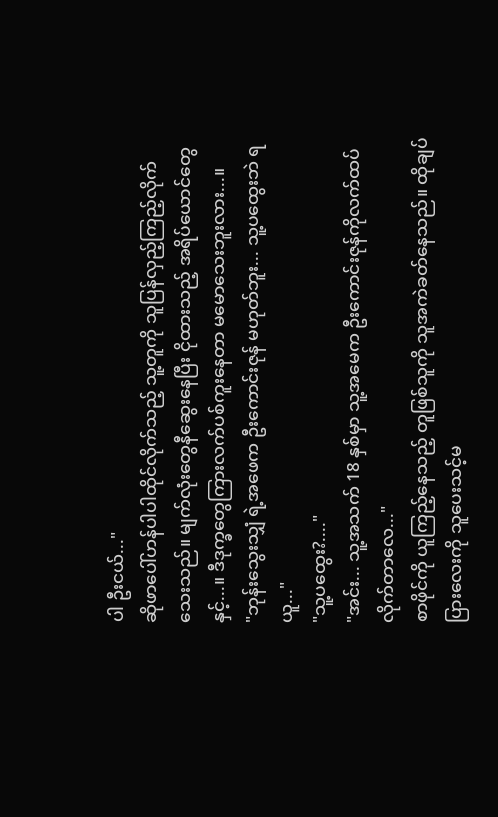ပါ ဦးငယ်..."
ဆိုဖာပေါ်ဟန်ပါပါထိုင်လိုက်သည့် သူ့တူကို သူပြန်လှည့်ကြည့်လိုက်သေးသည်။ မျက်လုံးတွေနီဆွေးနေပြီး ငိုထားသည့် အရိပ်ယောင်တွေနှင့်...။ ဒီဒုက္ခတွေကြားလက်ပစ်ကူးနေတာ မမောသေးဘူးလား...။
"ဘုန်းသွေးသျှံ ရဲ့အဖေက ဦးကောင်းဇုန် မဟုတ်ဘူး... သူ့ပထွေးဘဲ ရယူ..."
"သူ့ပထွေး?...."
"အင်း... သူ့အသက် 18 နှစ်မှာ သူ့အမေက ဦးကောင်းဇုန်ကိုလက်ထပ်လိုက်တာလေ..."
စာဖိုင်ကို ယူကြည့်နေသည့် တူဖြစ်သူကို သူအကဲခတ်နေသည်။ ထိုချပ်ပြားလေးကို သူပေးသင့်မ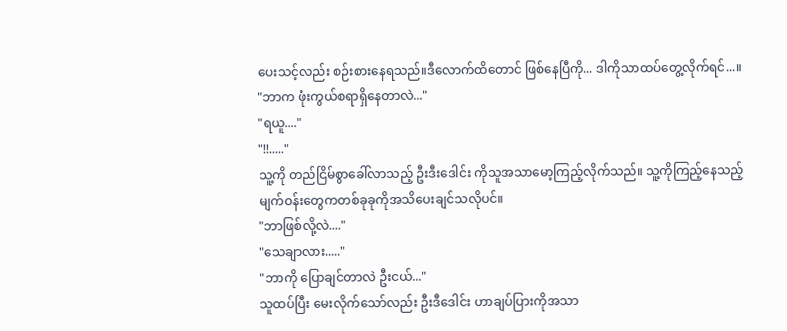ပေးသင့်လည်း စဉ်းစားနေရသည်။ဒီလောက်ထိတောင် ဖြစ်နေပြီကို... ဒါကိုသာထပ်တွေ့လိုက်ရင်...။
"ဘာက ဖုံးကွယ်စရာရှိနေတာလဲ..."
"ရယူ...."
"!!....."
သူ့ကို တည်ငြိမ်စွာခေါ်လာသည့် ဦးဒီးဒေါင်း ကိုသူအသာမော့ကြည့်လိုက်သည်။ သူ့ကိုကြည့်နေသည့်မျက်ဝန်းတွေကတစ်ခုခုကိုအသိပေးချင်သလိုပင်။
"ဘာဖြစ်လို့လဲ...."
"သေချာလား....."
"ဘာကို ပြောချင်တာလဲ ဦးငယ်..."
သူထပ်ပြီး မေးလိုက်သော်လည်း ဦးဒီဒေါင်း ဟာချပ်ပြားကိုအသာ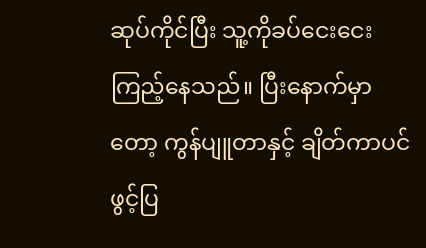ဆုပ်ကိုင်ပြီး သူ့ကိုခပ်ငေးငေးကြည့်နေသည်။ ပြီးနောက်မှာတော့ ကွန်ပျူတာနှင့် ချိတ်ကာပင်ဖွင့်ပြ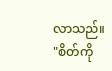လာသည်။
"စိတ်ကို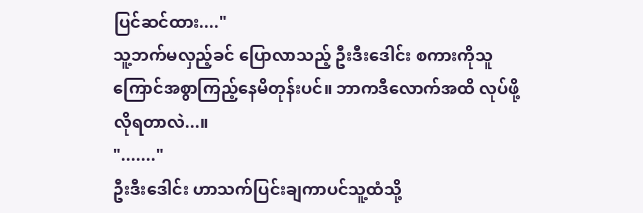ပြင်ဆင်ထား...."
သူ့ဘက်မလှည့်ခင် ပြောလာသည့် ဦးဒီးဒေါင်း စကားကိုသူကြောင်အစွာကြည့်နေမိတုန်းပင်။ ဘာကဒီလောက်အထိ လုပ်ဖို့လိုရတာလဲ...။
"......."
ဦးဒီးဒေါင်း ဟာသက်ပြင်းချကာပင်သူ့ထံသို့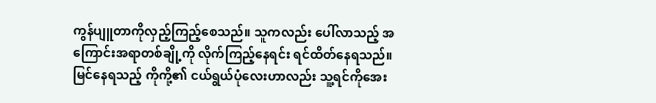ကွန်ပျူတာကိုလှည့်ကြည့်စေသည်။ သူကလည်း ပေါ်လာသည့် အကြောင်းအရာတစ်ချို့ကို လိုက်ကြည့်နေရင်း ရင်ထိတ်နေရသည်။
မြင်နေရသည့် ကိုကို့၏ ငယ်ရွယ်ပုံလေးဟာလည်း သူ့ရင်ကိုအေး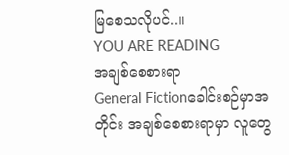မြစေသလိုပင်..။
YOU ARE READING
အချစ်စေစားရာ
General Fictionခေါင်းစဉ်မှာအတိုင်း အချစ်စေစားရာမှာ လူတွေ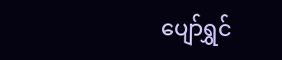ပျော်ရွှင်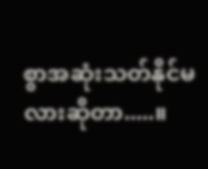စွာအဆုံးသတ်နိုင်မလားဆိုတာ.....။